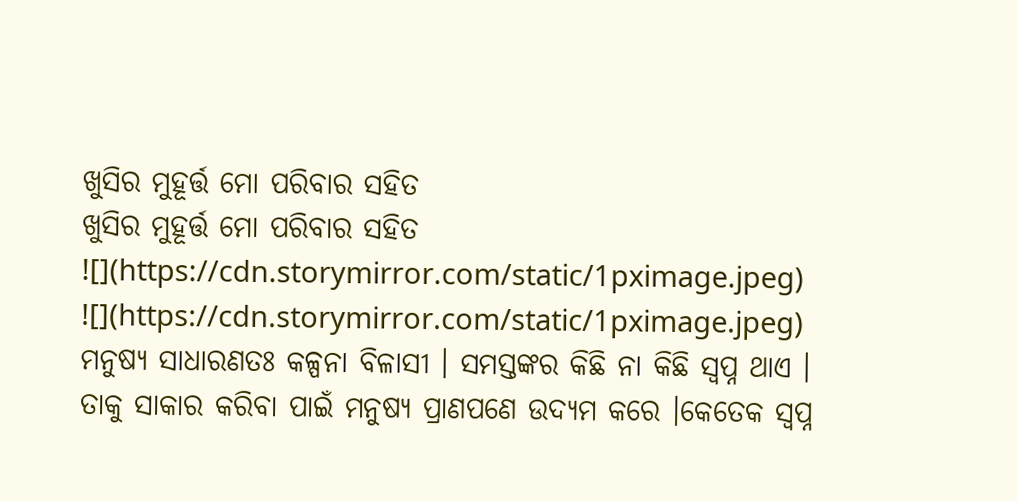ଖୁସିର ମୁହୂର୍ତ୍ତ ମୋ ପରିବାର ସହିତ
ଖୁସିର ମୁହୂର୍ତ୍ତ ମୋ ପରିବାର ସହିତ
![](https://cdn.storymirror.com/static/1pximage.jpeg)
![](https://cdn.storymirror.com/static/1pximage.jpeg)
ମନୁଷ୍ୟ ସାଧାରଣତଃ କଳ୍ପନା ବିଳାସୀ । ସମସ୍ତଙ୍କର କିଛି ନା କିଛି ସ୍ବପ୍ନ ଥାଏ । ତାକୁ ସାକାର କରିବା ପାଇଁ ମନୁଷ୍ୟ ପ୍ରାଣପଣେ ଉଦ୍ୟମ କରେ ।କେତେକ ସ୍ବପ୍ନ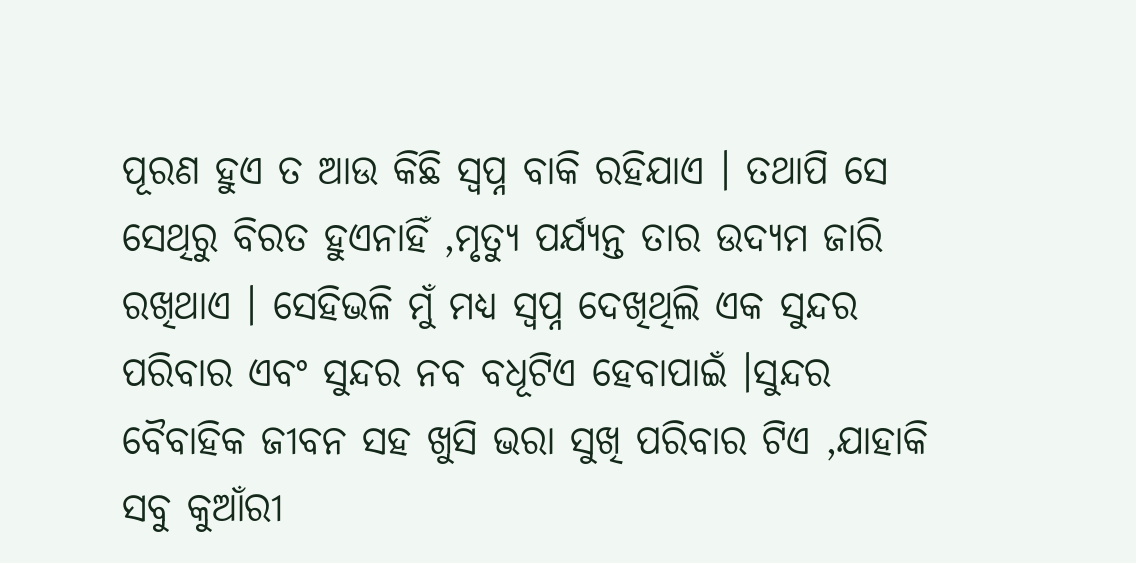ପୂରଣ ହୁଏ ତ ଆଉ କିଛି ସ୍ବପ୍ନ ବାକି ରହିଯାଏ । ତଥାପି ସେ ସେଥିରୁ ବିରତ ହୁଏନାହିଁ ,ମୃତ୍ୟୁ ପର୍ଯ୍ୟନ୍ତ ତାର ଉଦ୍ୟମ ଜାରି ରଖିଥାଏ । ସେହିଭଳି ମୁଁ ମଧ୍ୟ ସ୍ବପ୍ନ ଦେଖିଥିଲି ଏକ ସୁନ୍ଦର ପରିବାର ଏବଂ ସୁନ୍ଦର ନବ ବଧୂଟିଏ ହେବାପାଇଁ ।ସୁନ୍ଦର ବୈବାହିକ ଜୀବନ ସହ ଖୁସି ଭରା ସୁଖି ପରିବାର ଟିଏ ,ଯାହାକି ସବୁ କୁଆଁରୀ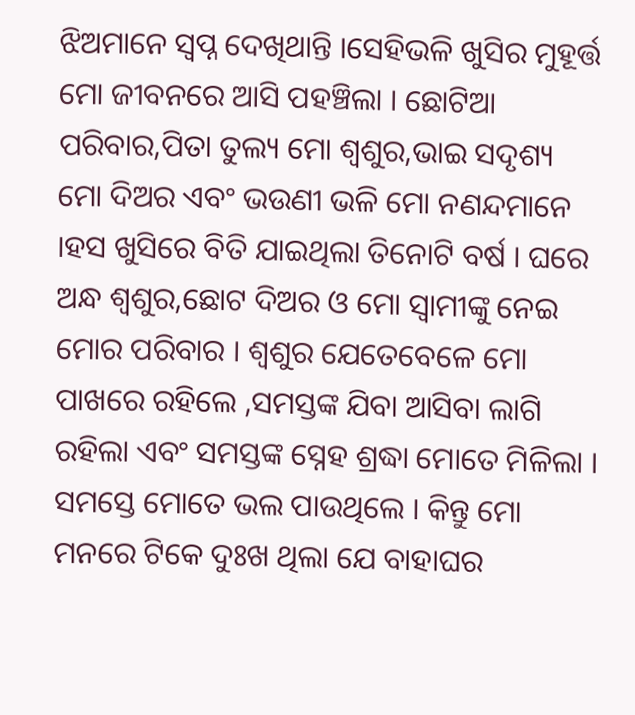ଝିଅମାନେ ସ୍ବପ୍ନ ଦେଖିଥାନ୍ତି ।ସେହିଭଳି ଖୁସିର ମୁହୂର୍ତ୍ତ ମୋ ଜୀବନରେ ଆସି ପହଞ୍ଚିଲା । ଛୋଟିଆ ପରିବାର,ପିତା ତୁଲ୍ୟ ମୋ ଶ୍ବଶୁର,ଭାଇ ସଦୃଶ୍ୟ ମୋ ଦିଅର ଏବଂ ଭଉଣୀ ଭଳି ମୋ ନଣନ୍ଦମାନେ ।ହସ ଖୁସିରେ ବିତି ଯାଇଥିଲା ତିନୋଟି ବର୍ଷ । ଘରେ ଅନ୍ଧ ଶ୍ବଶୁର,ଛୋଟ ଦିଅର ଓ ମୋ ସ୍ବାମୀଙ୍କୁ ନେଇ ମୋର ପରିବାର । ଶ୍ବଶୁର ଯେତେବେଳେ ମୋ ପାଖରେ ରହିଲେ ,ସମସ୍ତଙ୍କ ଯିବା ଆସିବା ଲାଗି ରହିଲା ଏବଂ ସମସ୍ତଙ୍କ ସ୍ନେହ ଶ୍ରଦ୍ଧା ମୋତେ ମିଳିଲା । ସମସ୍ତେ ମୋତେ ଭଲ ପାଉଥିଲେ । କିନ୍ତୁ ମୋ ମନରେ ଟିକେ ଦୁଃଖ ଥିଲା ଯେ ବାହାଘର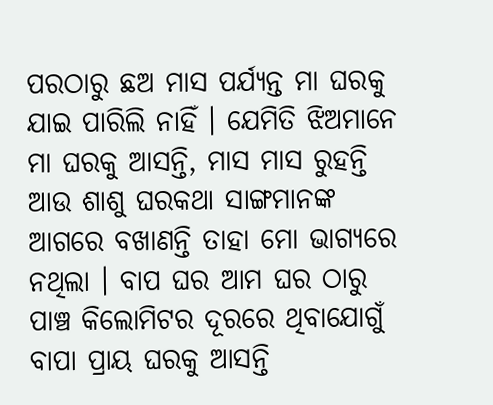ପରଠାରୁ ଛଅ ମାସ ପର୍ଯ୍ୟନ୍ତ ମା ଘରକୁ ଯାଇ ପାରିଲି ନାହିଁ । ଯେମିତି ଝିଅମାନେ ମା ଘରକୁ ଆସନ୍ତି, ମାସ ମାସ ରୁହନ୍ତି ଆଉ ଶାଶୁ ଘରକଥା ସାଙ୍ଗମାନଙ୍କ ଆଗରେ ବଖାଣନ୍ତି ତାହା ମୋ ଭାଗ୍ୟରେ ନଥିଲା । ବାପ ଘର ଆମ ଘର ଠାରୁ ପାଞ୍ଚ କିଲୋମିଟର ଦୂରରେ ଥିବାଯୋଗୁଁ ବାପା ପ୍ରାୟ ଘରକୁ ଆସନ୍ତି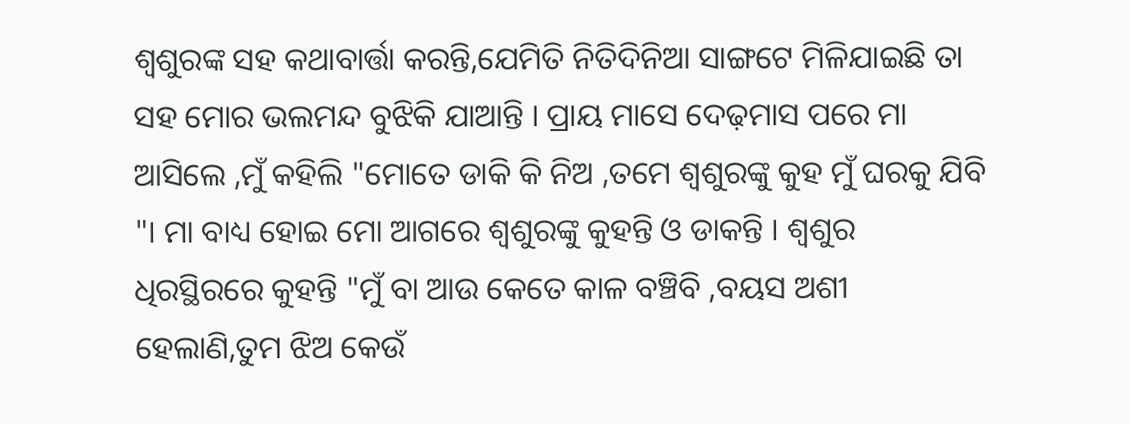ଶ୍ବଶୁରଙ୍କ ସହ କଥାବାର୍ତ୍ତା କରନ୍ତି,ଯେମିତି ନିତିଦିନିଆ ସାଙ୍ଗଟେ ମିଳିଯାଇଛି ତା ସହ ମୋର ଭଲମନ୍ଦ ବୁଝିକି ଯାଆନ୍ତି । ପ୍ରାୟ ମାସେ ଦେଢ଼ମାସ ପରେ ମା ଆସିଲେ ,ମୁଁ କହିଲି "ମୋତେ ଡାକି କି ନିଅ ,ତମେ ଶ୍ବଶୁରଙ୍କୁ କୁହ ମୁଁ ଘରକୁ ଯିବି "। ମା ବାଧ୍ୟ ହୋଇ ମୋ ଆଗରେ ଶ୍ବଶୁରଙ୍କୁ କୁହନ୍ତି ଓ ଡାକନ୍ତି । ଶ୍ବଶୁର
ଧିରସ୍ଥିରରେ କୁହନ୍ତି "ମୁଁ ବା ଆଉ କେତେ କାଳ ବଞ୍ଚିବି ,ବୟସ ଅଶୀ ହେଲାଣି,ତୁମ ଝିଅ କେଉଁ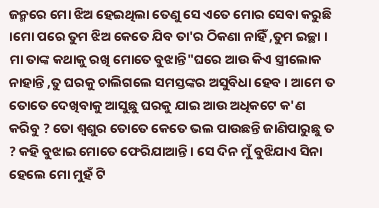ଜନ୍ମରେ ମୋ ଝିଅ ହେଇଥିଲା ତେଣୁ ସେ ଏତେ ମୋର ସେବା କରୁଛି ।ମୋ ପରେ ତୁମ ଝିଅ କେତେ ଯିବ ତା'ର ଠିକଣା ନାହିଁ ,ତୁମ ଇଚ୍ଛା । ମା ତାଙ୍କ କଥାକୁ ରଖି ମୋତେ ବୁଝାନ୍ତି"ଘରେ ଆଉ କିଏ ସ୍ତ୍ରୀଲୋକ ନାହାନ୍ତି ,ତୁ ଘରକୁ ଚାଲିଗଲେ ସମସ୍ତଙ୍କର ଅସୁବିଧା ହେବ । ଆମେ ତ ତୋତେ ଦେଖିବାକୁ ଆସୁଛୁ ଘରକୁ ଯାଇ ଆଉ ଅଧିକଟେ କ'ଣ କରିବୁ ? ତୋ ଶ୍ବଶୁର ତୋତେ କେତେ ଭଲ ପାଉଛନ୍ତି ଜାଣିପାରୁଛୁ ତ ? କହି ବୁଝାଇ ମୋତେ ଫେରିଯାଆନ୍ତି । ସେ ଦିନ ମୁଁ ବୁଝିଯାଏ ସିନା ହେଲେ ମୋ ମୁହଁ ଟି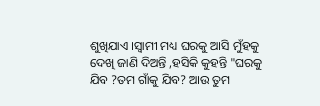ଶୁଖିଯାଏ ।ସ୍ବାମୀ ମଧ୍ୟ ଘରକୁ ଆସି ମୁଁହକୁ ଦେଖି ଜାଣି ଦିଅନ୍ତି ,ହସିକି କୁହନ୍ତି "ଘରକୁ ଯିବ ?ତମ ଗାଁକୁ ଯିବ? ଆଉ ତୁମ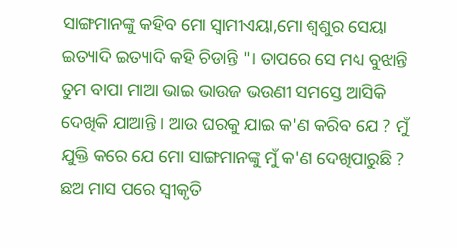ସାଙ୍ଗମାନଙ୍କୁ କହିବ ମୋ ସ୍ବାମୀଏୟା,ମୋ ଶ୍ବଶୁର ସେୟା ଇତ୍ୟାଦି ଇତ୍ୟାଦି କହି ଚିଡାନ୍ତି "। ତାପରେ ସେ ମଧ୍ୟ ବୁଝାନ୍ତି ତୁମ ବାପା ମାଆ ଭାଇ ଭାଉଜ ଭଉଣୀ ସମସ୍ତେ ଆସିକି ଦେଖିକି ଯାଆନ୍ତି । ଆଉ ଘରକୁ ଯାଇ କ'ଣ କରିବ ଯେ ? ମୁଁ ଯୁକ୍ତି କରେ ଯେ ମୋ ସାଙ୍ଗମାନଙ୍କୁ ମୁଁ କ'ଣ ଦେଖିପାରୁଛି ? ଛଅ ମାସ ପରେ ସ୍ବୀକୃତି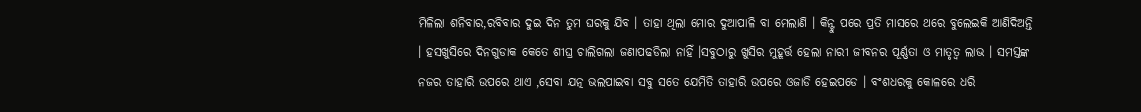ମିଳିଲା ଶନିବାର,ରବିବାର ଦୁଇ ଦିନ ତୁମ ଘରକୁ ଯିବ । ତାହା ଥିଲା ମୋର ଦୁଆପାଳି ବା ମେଲାଣି । କିନ୍ଟୁ ପରେ ପ୍ରତି ମାସରେ ଥରେ ବୁଲେଇକି ଆଣିଦିଅନ୍ତି । ହସଖୁସିରେ ଦିନଗୁଡାକ କେତେ ଶୀଘ୍ର ଚାଲିଗଲା ଜଣାପଢଡିଲା ନାହିଁ ।ସବୁଠାରୁ ଖୁସିର ମୁହୂର୍ତ୍ତ ହେଲା ନାରୀ ଜୀବନର ପୂର୍ଣ୍ଣତା ଓ ମାତୃତ୍ବ ଲାଭ । ସମସ୍ତଙ୍କ ନଜର ତାହାରି ଉପରେ ଥାଏ ,ସେବା ଯତ୍ନ ଭଲପାଇବା ସବୁ ସତେ ଯେମିତି ତାହାରି ଉପରେ ଓଜାଡି ହେଇପଡେ । ବଂଶଧରକୁ କୋଳରେ ଧରି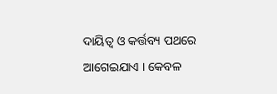ଦାୟିତ୍ବ ଓ କର୍ତ୍ତବ୍ୟ ପଥରେ ଆଗେଇଯାଏ । କେବଳ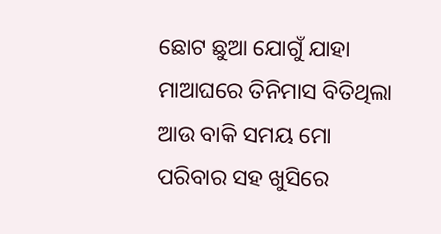ଛୋଟ ଛୁଆ ଯୋଗୁଁ ଯାହା ମାଆଘରେ ତିନିମାସ ବିତିଥିଲା ଆଉ ବାକି ସମୟ ମୋ ପରିବାର ସହ ଖୁସିରେ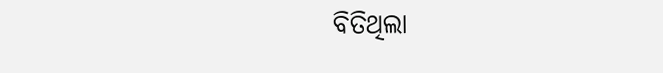ବିତିଥିଲା